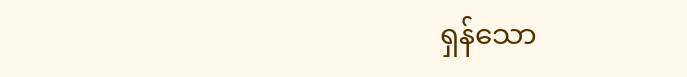ရှန်သော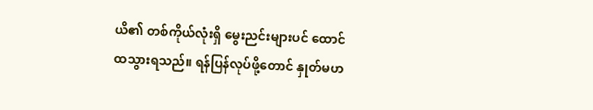ယိ၏ တစ်ကိုယ်လုံးရှိ မွေးညင်းများပင် ထောင်ထသွားရသည်။ ရန်ပြန်လုပ်ဖို့တောင် နှုတ်မဟ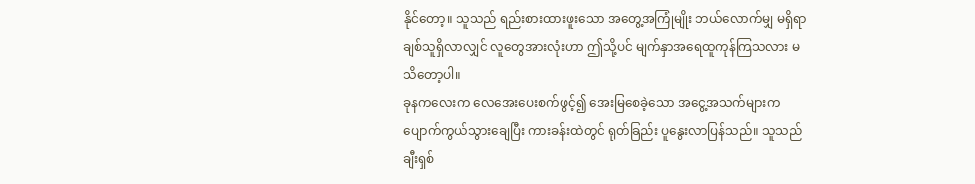နိုင်တော့။ သူသည် ရည်းစားထားဖူးသော အတွေ့အကြုံမျိုး ဘယ်လောက်မျှ မရှိရာ ချစ်သူရှိလာလျှင် လူတွေအားလုံးဟာ ဤသို့ပင် မျက်နှာအရေထူကုန်ကြသလား မသိတော့ပါ။
ခုနကလေးက လေအေးပေးစက်ဖွင့်၍ အေးမြစေခဲ့သော အငွေ့အသက်များက ပျောက်ကွယ်သွားချေပြီး ကားခန်းထဲတွင် ရုတ်ခြည်း ပူနွေးလာပြန်သည်။ သူသည် ချီးရှစ်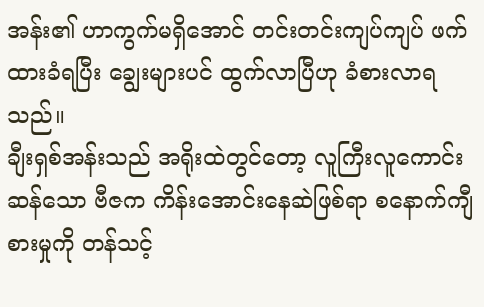အန်း၏ ဟာကွက်မရှိအောင် တင်းတင်းကျပ်ကျပ် ဖက်ထားခံရပြီး ချွေးများပင် ထွက်လာပြီဟု ခံစားလာရသည်။
ချီးရှစ်အန်းသည် အရိုးထဲတွင်တော့ လူကြီးလူကောင်းဆန်သော ဗီဇက ကိန်းအောင်းနေဆဲဖြစ်ရာ စနောက်ကျီစားမှုကို တန်သင့်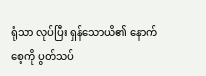ရုံသာ လုပ်ပြီး ရှန်သောယိ၏ နောက်စေ့ကို ပွတ်သပ်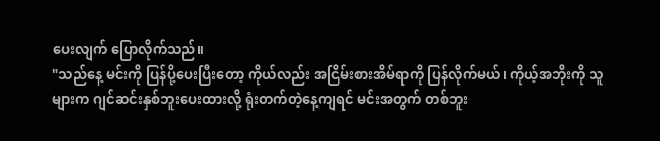ပေးလျက် ပြောလိုက်သည်။
"သည်နေ့ မင်းကို ပြန်ပို့ပေးပြီးတော့ ကိုယ်လည်း အငြိမ်းစားအိမ်ရာကို ပြန်လိုက်မယ်၊ ကိုယ့်အဘိုးကို သူများက ဂျင်ဆင်းနှစ်ဘူးပေးထားလို့ ရုံးတက်တဲ့နေ့ကျရင် မင်းအတွက် တစ်ဘူး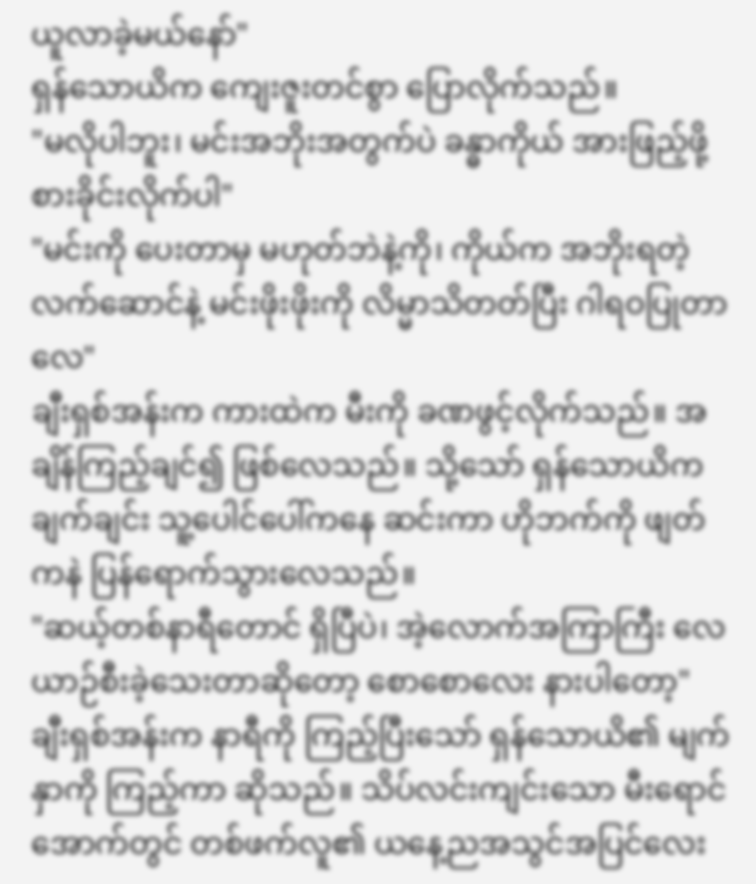ယူလာခဲ့မယ်နော်"
ရှန်သောယိက ကျေးဇူးတင်စွာ ပြောလိုက်သည်။
"မလိုပါဘူး၊ မင်းအဘိုးအတွက်ပဲ ခန္ဓာကိုယ် အားဖြည့်ဖို့ စားခိုင်းလိုက်ပါ"
"မင်းကို ပေးတာမှ မဟုတ်ဘဲနဲ့ကို၊ ကိုယ်က အဘိုးရတဲ့လက်ဆောင်နဲ့ မင်းဖိုးဖိုးကို လိမ္မာသိတတ်ပြီး ဂါရဝပြုတာလေ"
ချီးရှစ်အန်းက ကားထဲက မီးကို ခဏဖွင့်လိုက်သည်။ အချိန်ကြည့်ချင်၍ ဖြစ်လေသည်။ သို့သော် ရှန်သောယိက ချက်ချင်း သူ့ပေါင်ပေါ်ကနေ ဆင်းကာ ဟိုဘက်ကို ဖျတ်ကနဲ ပြန်ရောက်သွားလေသည်။
"ဆယ့်တစ်နာရီတောင် ရှိပြီပဲ၊ အဲ့လောက်အကြာကြီး လေယာဉ်စီးခဲ့သေးတာဆိုတော့ စောစောလေး နားပါတော့"
ချီးရှစ်အန်းက နာရီကို ကြည့်ပြီးသော် ရှန်သောယိ၏ မျက်နှာကို ကြည့်ကာ ဆိုသည်။ သိပ်လင်းကျင်းသော မီးရောင်အောက်တွင် တစ်ဖက်လူ၏ ယနေ့ညအသွင်အပြင်လေး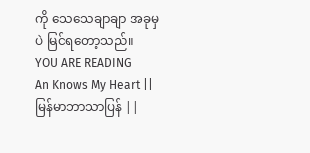ကို သေသေချာချာ အခုမှပဲ မြင်ရတော့သည်။
YOU ARE READING
An Knows My Heart || မြန်မာဘာသာပြန် ||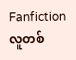Fanfictionလူတစ်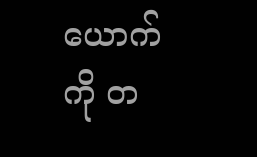ယောက်ကို တ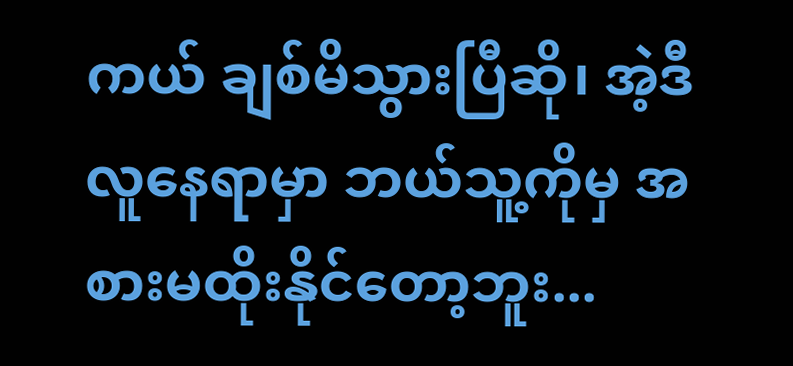ကယ် ချစ်မိသွားပြီဆို၊ အဲ့ဒီလူနေရာမှာ ဘယ်သူ့ကိုမှ အစားမထိုးနိုင်တော့ဘူး...